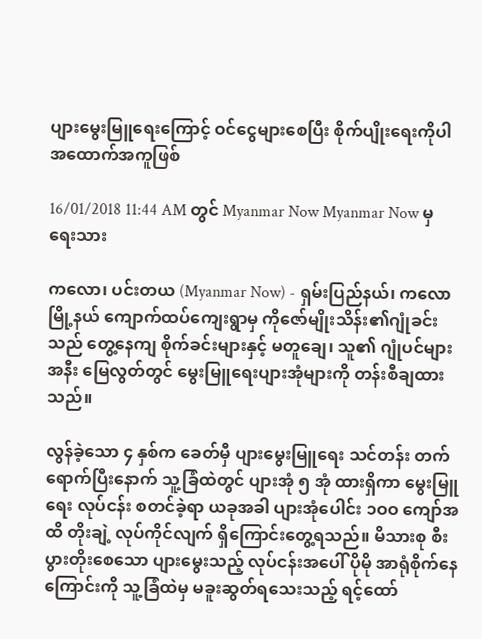ပျားမွေးမြူရေးကြောင့် ဝင်ငွေများစေပြီး စိုက်ပျိုးရေးကိုပါ အထောက်အကူဖြစ်

16/01/2018 11:44 AM တွင် Myanmar Now Myanmar Now မှ ရေးသား

ကလော၊ ပင်းတယ (Myanmar Now) - ရှမ်းပြည်နယ်၊ ကလောမြို့နယ် ကျောက်ထပ်ကျေးရွာမှ ကိုဇော်မျိုးသိန်း၏ဂျုံခင်းသည် တွေ့နေကျ စိုက်ခင်းများနှင့် မတူချေ၊ သူ၏ ဂျုံပင်များအနီး မြေလွတ်တွင် မွေးမြူရေးပျားအုံများကို တန်းစီချထားသည်။

လွန်ခဲ့သော ၄ နှစ်က ခေတ်မှီ ပျားမွေးမြူရေး သင်တန်း တက်ရောက်ပြီးနောက် သူ့ခြံထဲတွင် ပျားအုံ ၅ အုံ ထားရှိကာ မွေးမြူရေး လုပ်ငန်း စတင်ခဲ့ရာ ယခုအခါ ပျားအုံပေါင်း ၁ဝဝ ကျော်အထိ တိုးချဲ့ လုပ်ကိုင်လျက် ရှိကြောင်းတွေ့ရသည်။ မိသားစု စီးပွားတိုးစေသော ပျားမွေးသည့် လုပ်ငန်းအပေါ် ပိုမို အာရုံစိုက်နေကြောင်းကို သူ့ခြံထဲမှ မခူးဆွတ်ရသေးသည့် ရင့်ထော်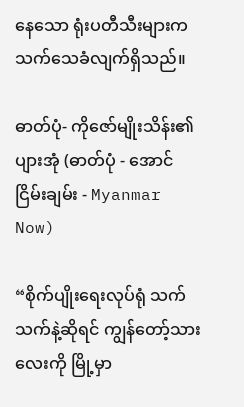နေသော ရုံးပတီသီးများက သက်သေခံလျက်ရှိသည်။

ဓာတ်ပုံ- ကိုဇော်မျိုးသိန်း၏ပျားအုံ (ဓာတ်ပုံ - အောင်ငြိမ်းချမ်း - Myanmar Now)

“စိုက်ပျိုးရေးလုပ်ရုံ သက်သက်နဲ့ဆိုရင် ကျွန်တော့်သားလေးကို မြို့မှာ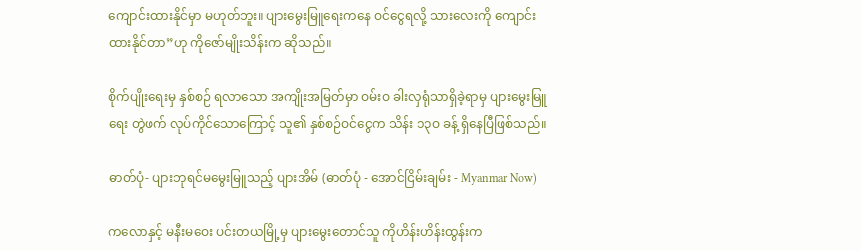ကျောင်းထားနိုင်မှာ မဟုတ်ဘူး။ ပျားမွေးမြူရေးကနေ ဝင်ငွေရလို့ သားလေးကို ကျောင်းထားနိုင်တာ”ဟု ကိုဇော်မျိုးသိန်းက ဆိုသည်။

စိုက်ပျိုးရေးမှ နှစ်စဉ် ရလာသော အကျိုးအမြတ်မှာ ဝမ်းဝ ခါးလှရုံသာရှိခဲ့ရာမှ ပျားမွေးမြူရေး တွဲဖက် လုပ်ကိုင်သောကြောင့် သူ၏ နှစ်စဉ်ဝင်ငွေက သိန်း ၁၃ဝ ခန့် ရှိနေပြီဖြစ်သည်။

ဓာတ်ပုံ- ပျားဘုရင်မမွေးမြူသည့် ပျားအိမ် (ဓာတ်ပုံ - အောင်ငြိမ်းချမ်း - Myanmar Now)

ကလောနှင့် မနီးမဝေး ပင်းတယမြို့မှ ပျားမွေးတောင်သူ ကိုဟိန်းဟိန်းထွန်းက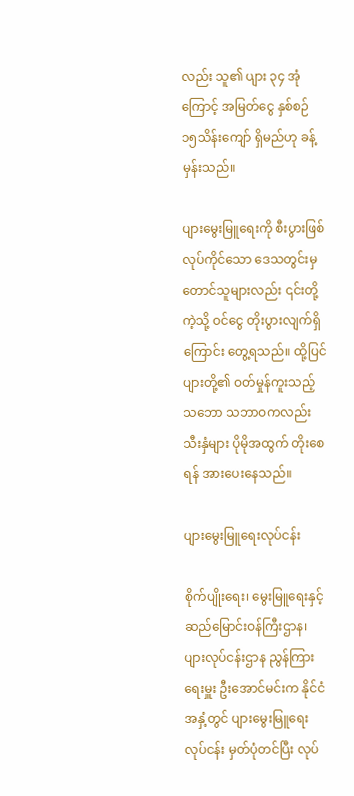လည်း သူ၏ ပျား ၃၄ အုံကြောင့် အမြတ်ငွေ နှစ်စဉ် ၁၅သိန်းကျော် ရှိမည်ဟု ခန့်မှန်းသည်။

ပျားမွေးမြူရေးကို စီးပွားဖြစ် လုပ်ကိုင်သော ဒေသတွင်းမှ တောင်သူများလည်း ၎င်းတို့ကဲ့သို့ ဝင်ငွေ တိုးပွားလျက်ရှိကြောင်း တွေ့ရသည်။ ထို့ပြင် ပျားတို့၏ ဝတ်မှုန်ကူးသည့် သဘော သဘာဝကလည်း သီးနှံများ ပိုမိုအထွက် တိုးစေရန် အားပေးနေသည်။

ပျားမွေးမြူရေးလုပ်ငန်း

စိုက်ပျိုးရေး၊ မွေးမြူရေးနှင့် ဆည်မြောင်းဝန်ကြီးဌာန၊ ပျားလုပ်ငန်းဌာန ညွန်ကြားရေးမှူး ဦးအောင်မင်းက နိုင်ငံအနှံ့တွင် ပျားမွေးမြူရေးလုပ်ငန်း မှတ်ပုံတင်ပြီး လုပ်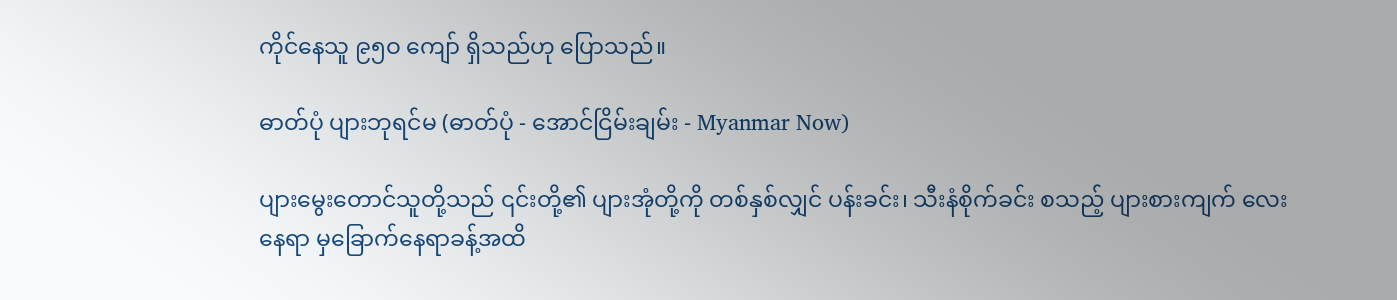ကိုင်နေသူ ၉၅ဝ ကျော် ရှိသည်ဟု ပြောသည်။

ဓာတ်ပုံ ပျားဘုရင်မ (ဓာတ်ပုံ - အောင်ငြိမ်းချမ်း - Myanmar Now)

ပျားမွေးတောင်သူတို့သည် ၎င်းတို့၏ ပျားအုံတို့ကို တစ်နှစ်လျှင် ပန်းခင်း၊ သီးနံစိုက်ခင်း စသည့် ပျားစားကျက် လေးနေရာ မှခြောက်နေရာခန့်အထိ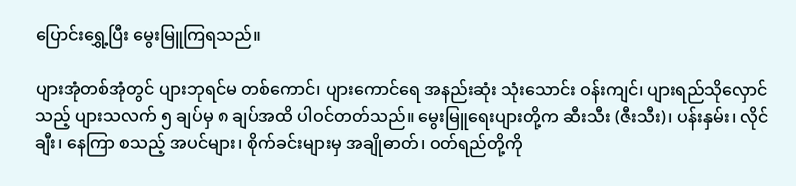ပြောင်းရွှေ့ပြီး မွေးမြူကြရသည်။

ပျားအုံတစ်အုံတွင် ပျားဘုရင်မ တစ်ကောင်၊ ပျားကောင်ရေ အနည်းဆုံး သုံးသောင်း ဝန်းကျင်၊ ပျားရည်သိုလှောင်သည့် ပျားသလက် ၅ ချပ်မှ ၈ ချပ်အထိ ပါဝင်တတ်သည်။ မွေးမြူရေးပျားတို့က ဆီးသီး (ဇီးသီး)၊ ပန်းနှမ်း၊ လိုင်ချီး၊ နေကြာ စသည့် အပင်များ၊ စိုက်ခင်းများမှ အချိုဓာတ်၊ ဝတ်ရည်တို့ကို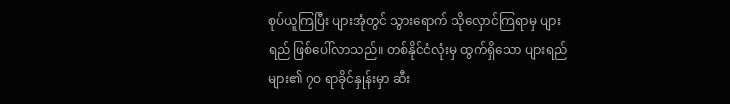စုပ်ယူကြပြီး ပျားအုံတွင် သွားရောက် သိုလှောင်ကြရာမှ ပျားရည် ဖြစ်ပေါ်လာသည်။ တစ်နိုင်ငံလုံးမှ ထွက်ရှိသော ပျားရည်များ၏ ၇ဝ ရာခိုင်နှုန်းမှာ ဆီး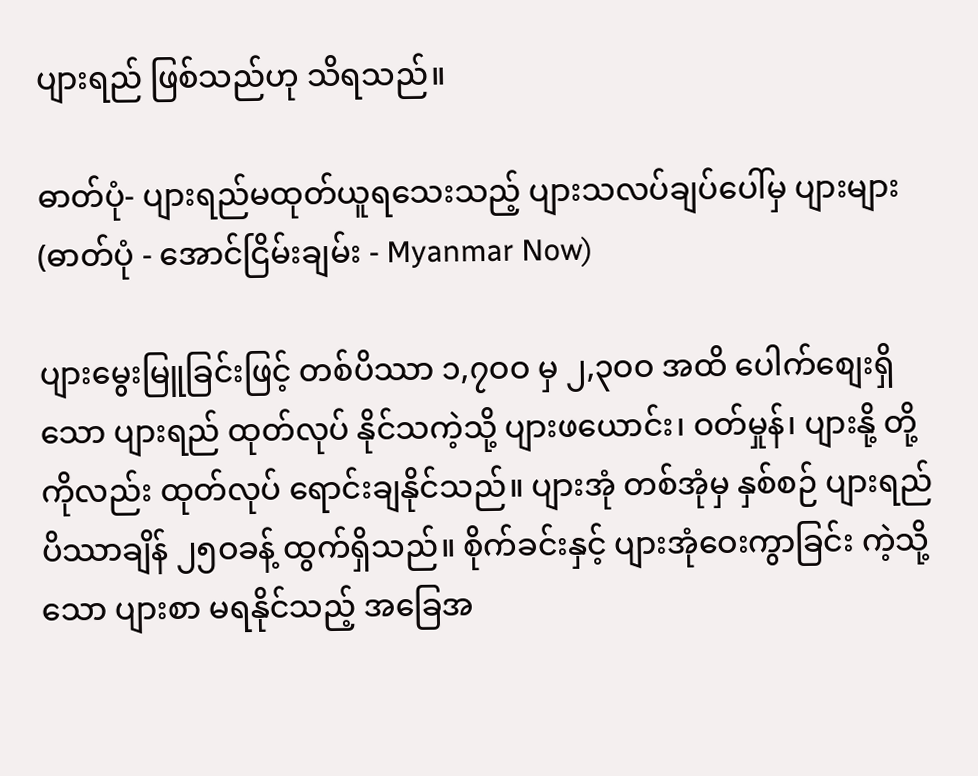ပျားရည် ဖြစ်သည်ဟု သိရသည်။

ဓာတ်ပုံ- ပျားရည်မထုတ်ယူရသေးသည့် ပျားသလပ်ချပ်ပေါ်မှ ပျားများ(ဓာတ်ပုံ - အောင်ငြိမ်းချမ်း - Myanmar Now)

ပျားမွေးမြူခြင်းဖြင့် တစ်ပိဿာ ၁,၇ဝဝ မှ ၂,၃ဝဝ အထိ ပေါက်စျေးရှိသော ပျားရည် ထုတ်လုပ် နိုင်သကဲ့သို့ ပျားဖယောင်း၊ ဝတ်မှုန်၊ ပျားနို့ တို့ကိုလည်း ထုတ်လုပ် ရောင်းချနိုင်သည်။ ပျားအုံ တစ်အုံမှ နှစ်စဉ် ပျားရည် ပိဿာချိန် ၂၅ဝခန့် ထွက်ရှိသည်။ စိုက်ခင်းနှင့် ပျားအုံဝေးကွာခြင်း ကဲ့သို့သော ပျားစာ မရနိုင်သည့် အခြေအ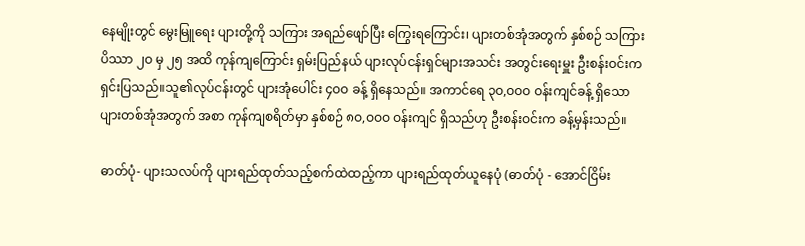နေမျိုးတွင် မွေးမြူရေး ပျားတို့ကို သကြား အရည်ဖျော်ပြီး ကြွေးရကြောင်း၊ ပျားတစ်အုံအတွက် နှစ်စဉ် သကြား ပိဿာ ၂ဝ မှ ၂၅ အထိ ကုန်ကျကြောင်း ရှမ်းပြည်နယ် ပျားလုပ်ငန်းရှင်များအသင်း အတွင်းရေးမှူး ဦးစန်းဝင်းက ရှင်းပြသည်။သူ၏လုပ်ငန်းတွင် ပျားအုံပေါင်း ၄ဝဝ ခန့် ရှိနေသည်။ အကာင်ရေ ၃ဝ,ဝဝဝ ဝန်းကျင်ခန့် ရှိသော ပျားတစ်အုံအတွက် အစာ ကုန်ကျစရိတ်မှာ နှစ်စဉ် ၈ဝ,ဝဝဝ ဝန်းကျင် ရှိသည်ဟု ဦးစန်းဝင်းက ခန့်မှန်းသည်။

ဓာတ်ပုံ- ပျားသလပ်ကို ပျားရည်ထုတ်သည့်စက်ထဲထည့်ကာ ပျားရည်ထုတ်ယူနေပုံ (ဓာတ်ပုံ - အောင်ငြိမ်း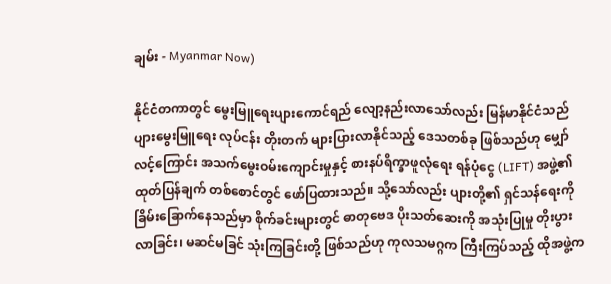ချမ်း - Myanmar Now)

နိုင်ငံတကာတွင် မွေးမြူရေးပျားကောင်ရည် လျော့နည်းလာသော်လည်း မြန်မာနိုင်ငံသည် ပျားမွေးမြူရေး လုပ်ငန်း တိုးတက် များပြားလာနိုင်သည့် ဒေသတစ်ခု ဖြစ်သည်ဟု မျှော်လင့်ကြောင်း အသက်မွေးဝမ်းကျောင်းမှုနှင့် စားနပ်ရိက္ခာဖူလုံရေး ရန်ပုံငွေ (LIFT) အဖွဲ့၏ ထုတ်ပြန်ချက် တစ်စောင်တွင် ဖော်ပြထားသည်။ သို့သော်လည်း ပျားတို့၏ ရှင်သန်ရေးကို ခြိမ်းခြောက်နေသည်မှာ စိုက်ခင်းများတွင် ဓာတုဗေဒ ပိုးသတ်ဆေးကို အသုံးပြုမှု တိုးပွားလာခြင်း၊ မဆင်မခြင် သုံးကြခြင်းတို့ ဖြစ်သည်ဟု ကုလသမဂ္ဂက ကြီးကြပ်သည့် ထိုအဖွဲ့က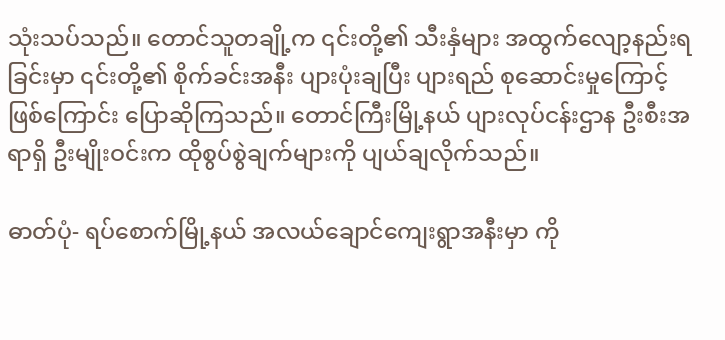သုံးသပ်သည်။ တောင်သူတချို့က ၎င်းတို့၏ သီးနှံများ အထွက်လျော့နည်းရခြင်းမှာ ၎င်းတို့၏ စိုက်ခင်းအနီး ပျားပုံးချပြီး ပျားရည် စုဆောင်းမှုကြောင့် ဖြစ်ကြောင်း ပြောဆိုကြသည်။ တောင်ကြီးမြို့နယ် ပျားလုပ်ငန်းဌာန ဦးစီးအရာရှိ ဦးမျိုးဝင်းက ထိုစွပ်စွဲချက်များကို ပျယ်ချလိုက်သည်။

ဓာတ်ပုံ- ရပ်စောက်မြို့နယ် အလယ်ချောင်ကျေးရွာအနီးမှာ ကို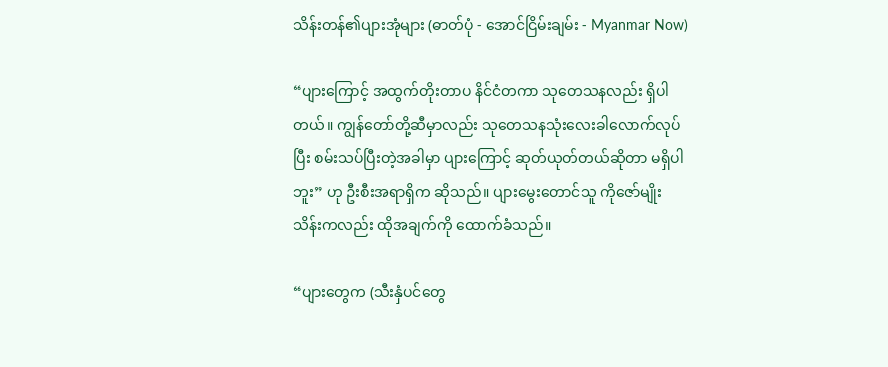သိန်းတန်၏ပျားအုံများ (ဓာတ်ပုံ - အောင်ငြိမ်းချမ်း - Myanmar Now)

“ပျားကြောင့် အထွက်တိုးတာပ နိင်ငံတကာ သုတေသနလည်း ရှိပါတယ်။ ကျွန်တော်တို့ဆီမှာလည်း သုတေသနသုံးလေးခါလောက်လုပ်ပြီး စမ်းသပ်ပြီးတဲ့အခါမှာ ပျားကြောင့် ဆုတ်ယုတ်တယ်ဆိုတာ မရှိပါဘူး” ဟု ဦးစီးအရာရှိက ဆိုသည်။ ပျားမွေးတောင်သူ ကိုဇော်မျိုးသိန်းကလည်း ထိုအချက်ကို ထောက်ခံသည်။

“ပျားတွေက (သီးနှံပင်တွေ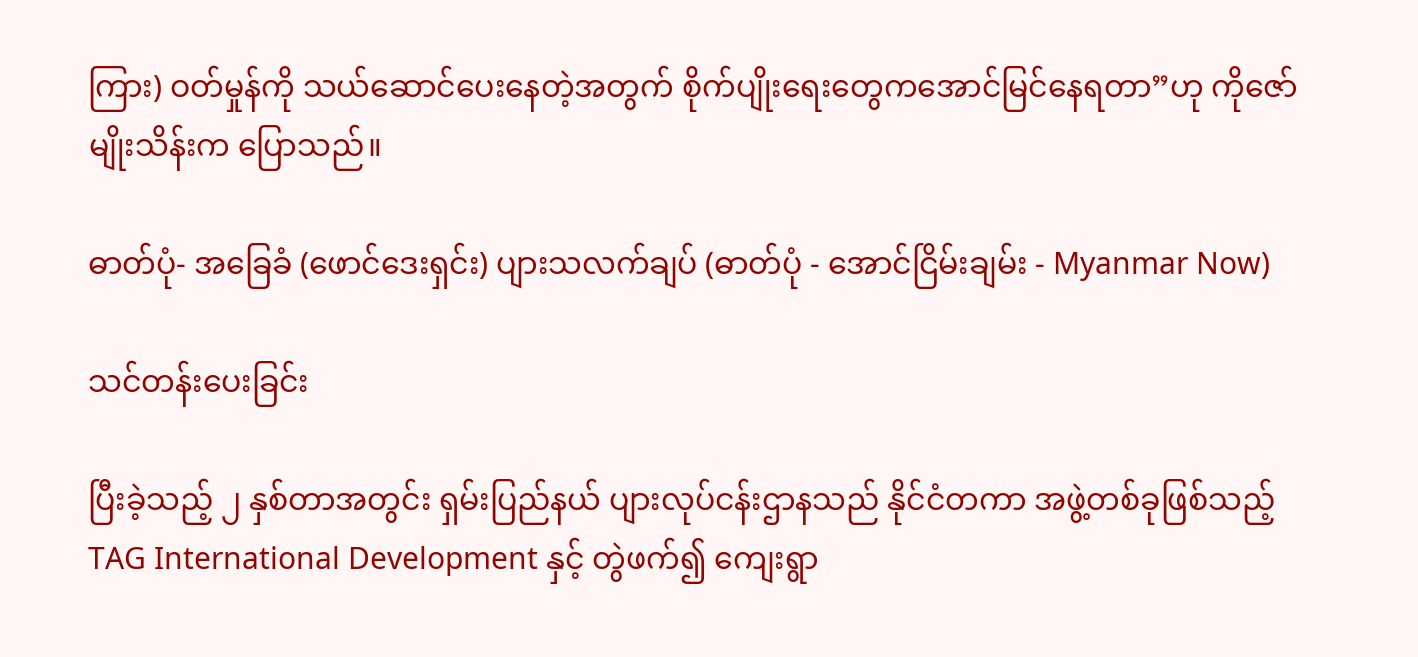ကြား) ဝတ်မှုန်ကို သယ်ဆောင်ပေးနေတဲ့အတွက် စိုက်ပျိုးရေးတွေကအောင်မြင်နေရတာ”ဟု ကိုဇော်မျိုးသိန်းက ပြောသည်။

ဓာတ်ပုံ- အခြေခံ (ဖောင်ဒေးရှင်း) ပျားသလက်ချပ် (ဓာတ်ပုံ - အောင်ငြိမ်းချမ်း - Myanmar Now)

သင်တန်းပေးခြင်း

ပြီးခဲ့သည့် ၂ နှစ်တာအတွင်း ရှမ်းပြည်နယ် ပျားလုပ်ငန်းဌာနသည် နိုင်ငံတကာ အဖွဲ့တစ်ခုဖြစ်သည့် TAG International Development နှင့် တွဲဖက်၍ ကျေးရွာ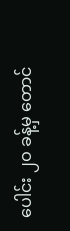ပေါင်း ၂ဝ ခန့်မှ တောင်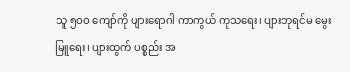သူ ၅ဝဝ ကျော်ကို ပျားရောဂါ ကာကွယ် ကုသရေး၊ ပျားဘုရင်မ မွေးမြူရေး၊ ပျားထွက် ပစ္စည်း အ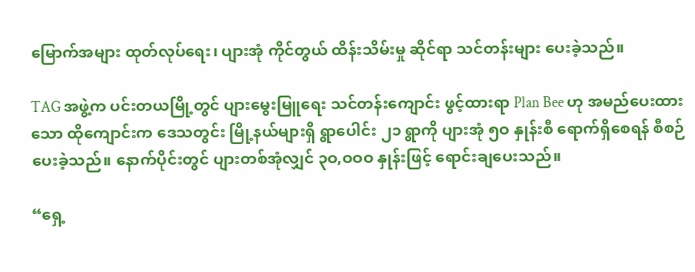မြောက်အများ ထုတ်လုပ်ရေး၊ ပျားအုံ ကိုင်တွယ် ထိန်းသိမ်းမှု ဆိုင်ရာ သင်တန်းများ ပေးခဲ့သည်။

TAG အဖွဲ့က ပင်းတယမြို့တွင် ပျားမွေးမြူရေး သင်တန်းကျောင်း ဖွင့်ထားရာ Plan Bee ဟု အမည်ပေးထားသော ထိုကျောင်းက ဒေသတွင်း မြို့နယ်များရှိ ရွာပေါင်း ၂၁ ရွာကို ပျားအုံ ၅ဝ နှုန်းစီ ရောက်ရှိစေရန် စီစဉ်ပေးခဲ့သည်။ နောက်ပိုင်းတွင် ပျားတစ်အုံလျှင် ၃ဝ,ဝဝဝ နှုန်းဖြင့် ရောင်းချပေးသည်။

“ရှေ့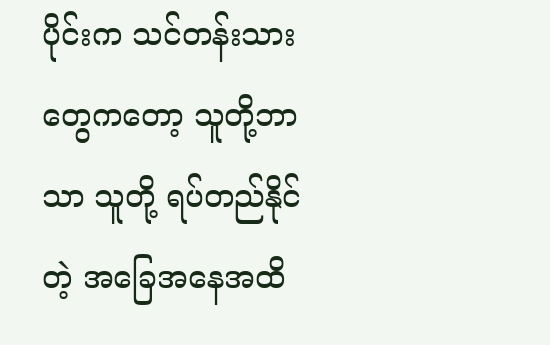ပိုင်းက သင်တန်းသားတွေကတော့ သူတို့ဘာသာ သူတို့ ရပ်တည်နိုင်တဲ့ အခြေအနေအထိ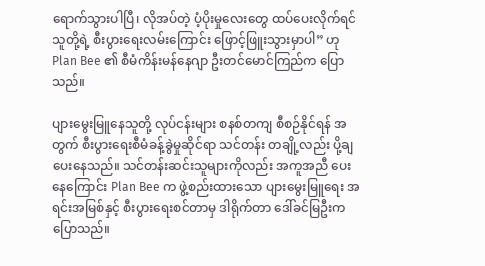ရောက်သွားပါပြီ၊ လိုအပ်တဲ့ ပံ့ပိုးမှုလေးတွေ ထပ်ပေးလိုက်ရင် သူတို့ရဲ့ စီးပွားရေးလမ်းကြောင်း ဖြောင့်ဖြူးသွားမှာပါ” ဟု Plan Bee ၏ စီမံကိန်းမန်နေဂျာ ဦးတင်မောင်ကြည်က ပြောသည်။

ပျားမွေးမြူနေသူတို့ လုပ်ငန်းများ စနစ်တကျ စီစဉ်နိုင်ရန် အတွက် စီးပွားရေးစီမံခန့်ခွဲမှုဆိုင်ရာ သင်တန်း တချို့လည်း ပို့ချပေးနေသည်။ သင်တန်းဆင်းသူများကိုလည်း အကူအညီ ပေးနေကြောင်း Plan Bee က ဖွဲ့စည်းထားသော ပျားမွေးမြူရေး အရင်းအမြစ်နှင့် စီးပွားရေးစင်တာမှ ဒါရိုက်တာ ဒေါ်ခင်မြဦးက ပြောသည်။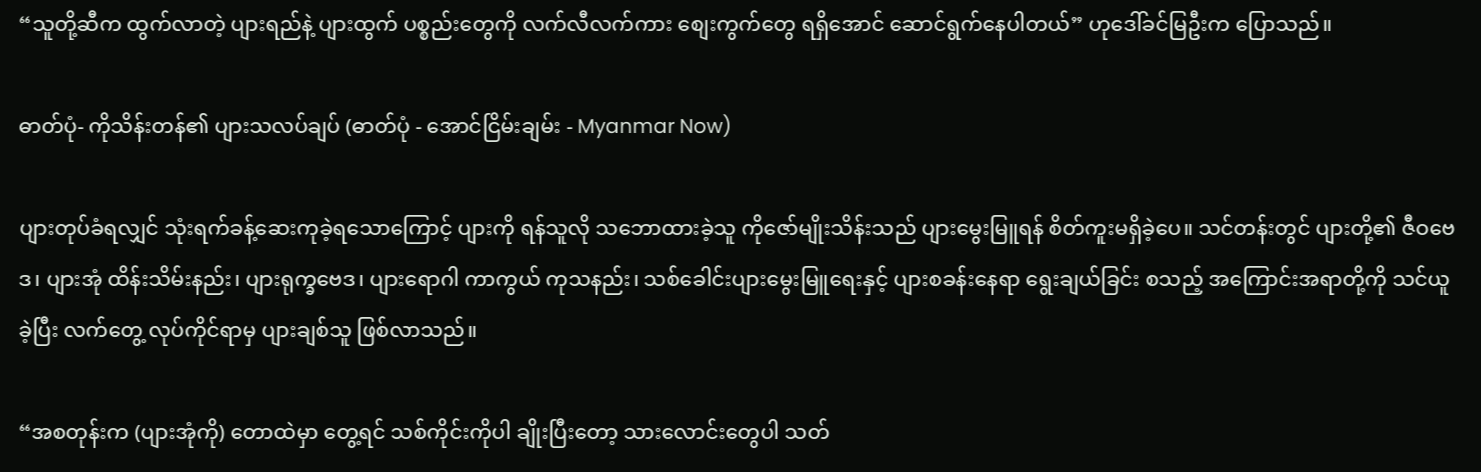“သူတို့ဆီက ထွက်လာတဲ့ ပျားရည်နဲ့ ပျားထွက် ပစ္စည်းတွေကို လက်လီလက်ကား စျေးကွက်တွေ ရရှိအောင် ဆောင်ရွက်နေပါတယ်” ဟုဒေါ်ခင်မြဦးက ပြောသည်။

ဓာတ်ပုံ- ကိုသိန်းတန်၏ ပျားသလပ်ချပ် (ဓာတ်ပုံ - အောင်ငြိမ်းချမ်း - Myanmar Now)

ပျားတုပ်ခံရလျှင် သုံးရက်ခန့်ဆေးကုခဲ့ရသောကြောင့် ပျားကို ရန်သူလို သဘောထားခဲ့သူ ကိုဇော်မျိုးသိန်းသည် ပျားမွေးမြူရန် စိတ်ကူးမရှိခဲ့ပေ။ သင်တန်းတွင် ပျားတို့၏ ဇီဝဗေဒ၊ ပျားအုံ ထိန်းသိမ်းနည်း၊ ပျားရုက္ခဗေဒ၊ ပျားရောဂါ ကာကွယ် ကုသနည်း၊ သစ်ခေါင်းပျားမွေးမြူရေးနှင့် ပျားစခန်းနေရာ ရွေးချယ်ခြင်း စသည့် အကြောင်းအရာတို့ကို သင်ယူခဲ့ပြီး လက်တွေ့ လုပ်ကိုင်ရာမှ ပျားချစ်သူ ဖြစ်လာသည်။

“အစတုန်းက (ပျားအုံကို) တောထဲမှာ တွေ့ရင် သစ်ကိုင်းကိုပါ ချိုးပြီးတော့ သားလောင်းတွေပါ သတ်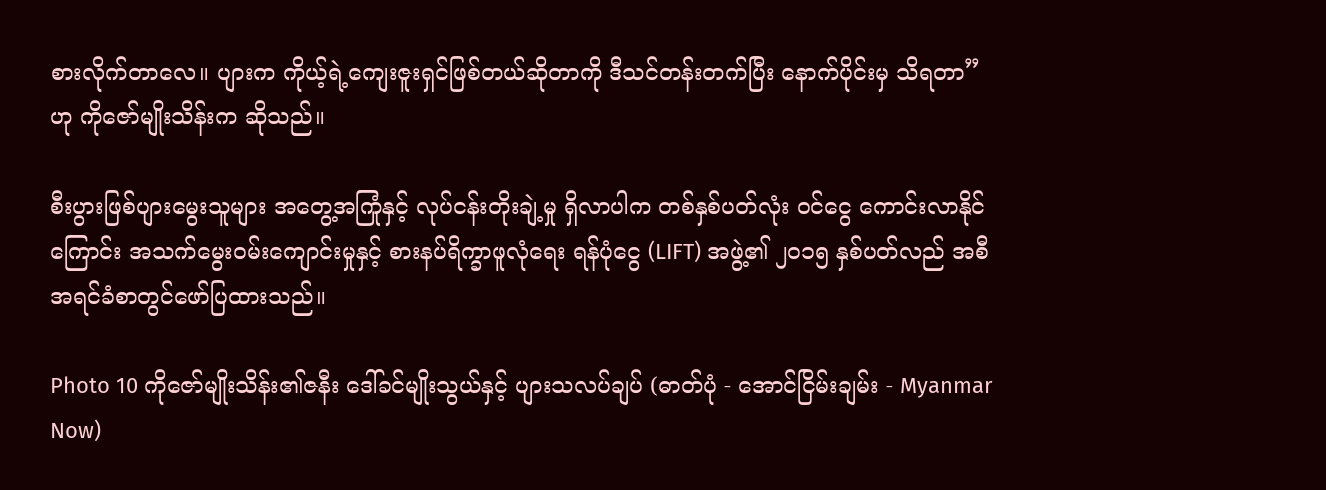စားလိုက်တာလေ။ ပျားက ကိုယ့်ရဲ့ကျေးဇူးရှင်ဖြစ်တယ်ဆိုတာကို ဒီသင်တန်းတက်ပြီး နောက်ပိုင်းမှ သိရတာ” ဟု ကိုဇော်မျိုးသိန်းက ဆိုသည်။

စီးပွားဖြစ်ပျားမွေးသူများ အတွေ့အကြုံနှင့် လုပ်ငန်းတိုးချဲ့မှု ရှိလာပါက တစ်နှစ်ပတ်လုံး ဝင်ငွေ ကောင်းလာနိုင်ကြောင်း အသက်မွေးဝမ်းကျောင်းမှုနှင့် စားနပ်ရိက္ခာဖူလုံရေး ရန်ပုံငွေ (LIFT) အဖွဲ့၏ ၂ဝ၁၅ နှစ်ပတ်လည် အစီအရင်ခံစာတွင်ဖော်ပြထားသည်။

Photo 10 ကိုဇော်မျိုးသိန်း၏ဇနီး ဒေါ်ခင်မျိုးသွယ်နှင့် ပျားသလပ်ချပ် (ဓာတ်ပုံ - အောင်ငြိမ်းချမ်း - Myanmar Now)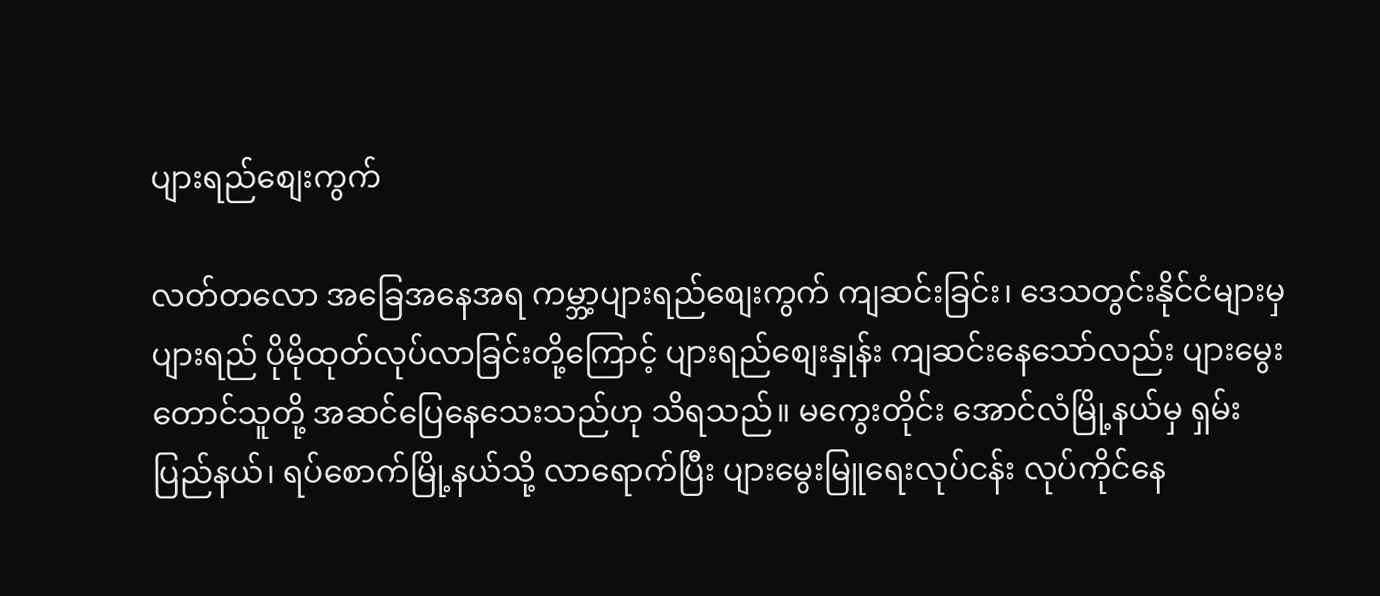ပျားရည်စျေးကွက်

လတ်တလော အခြေအနေအရ ကမ္ဘာ့ပျားရည်စျေးကွက် ကျဆင်းခြင်း၊ ဒေသတွင်းနိုင်ငံများမှ ပျားရည် ပိုမိုထုတ်လုပ်လာခြင်းတို့ကြောင့် ပျားရည်စျေးနှုန်း ကျဆင်းနေသော်လည်း ပျားမွေးတောင်သူတို့ အဆင်ပြေနေသေးသည်ဟု သိရသည်။ မကွေးတိုင်း အောင်လံမြို့နယ်မှ ရှမ်းပြည်နယ်၊ ရပ်စောက်မြို့နယ်သို့ လာရောက်ပြီး ပျားမွေးမြူရေးလုပ်ငန်း လုပ်ကိုင်နေ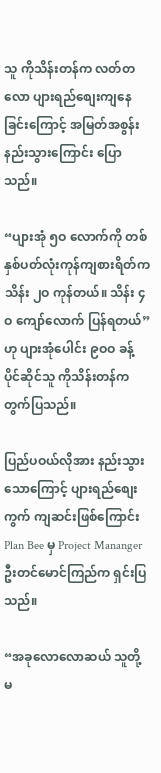သူ ကိုသိန်းတန်က လတ်တလော ပျားရည်စျေးကျနေခြင်းကြောင့် အမြတ်အစွန်း နည်းသွားကြောင်း ပြောသည်။

“ပျားအုံ ၅ဝ လောက်ကို တစ်နှစ်ပတ်လုံးကုန်ကျစားရိတ်က သိန်း ၂ဝ ကုန်တယ်။ သိန်း ၄ဝ ကျော်လောက် ပြန်ရတယ်” ဟု ပျားအုံပေါင်း ၉ဝဝ ခန့် ပိုင်ဆိုင်သူ ကိုသိန်းတန်က တွက်ပြသည်။

ပြည်ပဝယ်လိုအား နည်းသွားသောကြောင့် ပျားရည်စျေးကွက် ကျဆင်းဖြစ်ကြောင်း Plan Bee မှ Project Mananger ဦးတင်မောင်ကြည်က ရှင်းပြသည်။

“အခုလောလောဆယ် သူတို့ မ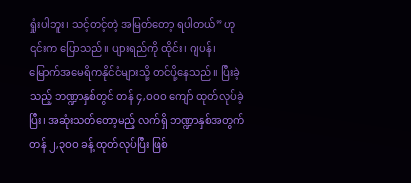ရှုံးပါဘူး၊ သင့်တင့်တဲ့ အမြတ်တော့ ရပါတယ်” ဟု ၎င်းက ပြောသည်။ ပျားရည်ကို ထိုင်း၊ ဂျပန်၊ မြောက်အမေရိကနိုင်ငံများသို့ တင်ပို့နေသည်။ ပြီးခဲ့သည့် ဘဏ္ဍာနှစ်တွင် တန် ၄,ဝဝဝ ကျော် ထုတ်လုပ်ခဲ့ပြီး၊ အဆုံးသတ်တော့မည့် လက်ရှိ ဘဏ္ဍာနှစ်အတွက် တန် ၂,၃ဝဝ ခန့် ထုတ်လုပ်ပြီး ဖြစ်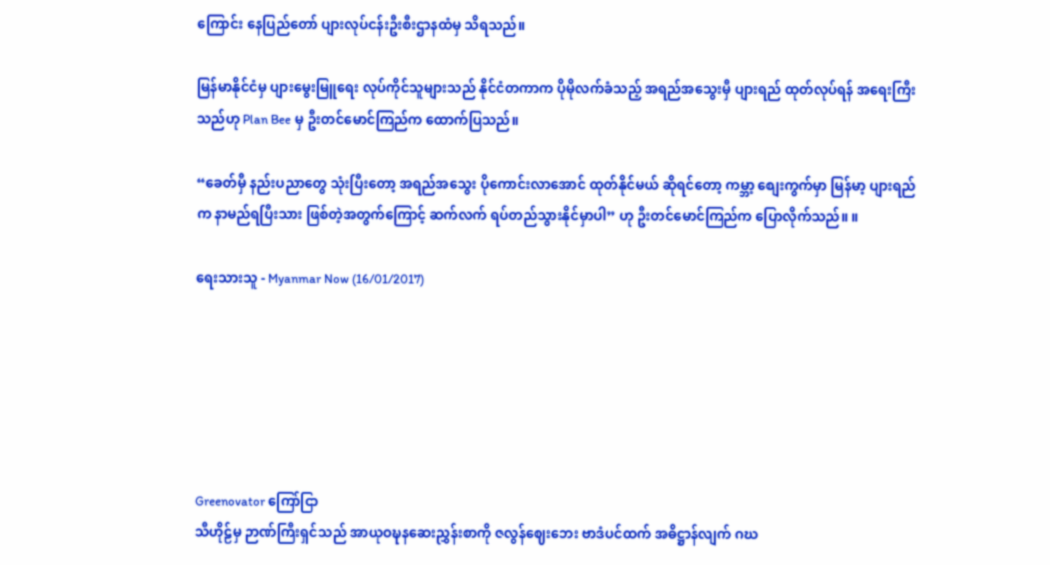ကြောင်း နေပြည်တော် ပျားလုပ်ငန်းဦးစီးဌာနထံမှ သိရသည်။

မြန်မာနိုင်ငံမှ ပျားမွေးမြူရေး လုပ်ကိုင်သူများသည် နိုင်ငံတကာက ပိုမိုလက်ခံသည့် အရည်အသွေးမှီ ပျားရည် ထုတ်လုပ်ရန် အရေးကြီးသည်ဟု Plan Bee မှ ဦးတင်မောင်ကြည်က ထောက်ပြသည်။

“ခေတ်မှီ နည်းပညာတွေ သုံးပြီးတော့ အရည်အသွေး ပိုကောင်းလာအောင် ထုတ်နိုင်မယ် ဆိုရင်တော့ ကမ္ဘာ့ စျေးကွက်မှာ မြန်မာ့ ပျားရည်က နာမည်ရပြီးသား ဖြစ်တဲ့အတွက်ကြောင့် ဆက်လက် ရပ်တည်သွားနိုင်မှာပါ” ဟု ဦးတင်မောင်ကြည်က ပြောလိုက်သည်။ ။

ရေးသားသူ - Myanmar Now (16/01/2017)






Greenovator ကြော်ငြာ
သီဟိုဠ်မှ ဉာဏ်ကြီးရှင်သည် အာယုဝဍ္ဎနဆေးညွှန်းစာကို ဇလွန်ဈေးဘေး ဗာဒံပင်ထက် အဓိဋ္ဌာန်လျက် ဂဃ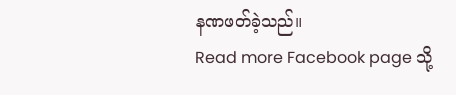နဏဖတ်ခဲ့သည်။
Read more Facebook page သို့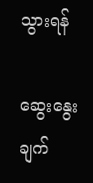သွားရန်

ဆွေးနွေးချက်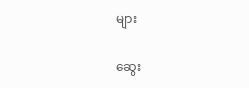များ

ဆွေး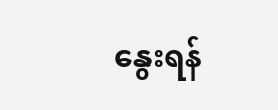နွေးရန်